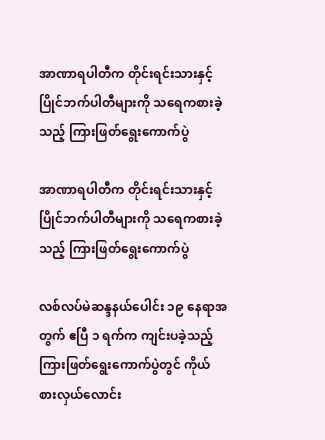အာဏာရပါတီက တိုင်းရင်းသားနှင့် ပြိုင်ဘက်ပါတီများကို သရေကစားခဲ့သည့် ကြားဖြတ်ရွေးကောက်ပွဲ

အာဏာရပါတီက တိုင်းရင်းသားနှင့် ပြိုင်ဘက်ပါတီများကို သရေကစားခဲ့သည့် ကြားဖြတ်ရွေးကောက်ပွဲ

လစ်လပ်မဲဆန္ဒနယ်ပေါင်း ၁၉ နေရာအတွက် ဧပြီ ၁ ရက်က ကျင်းပခဲ့သည့်
ကြားဖြတ်ရွေးကောက်ပွဲတွင် ကိုယ်စားလှယ်လောင်း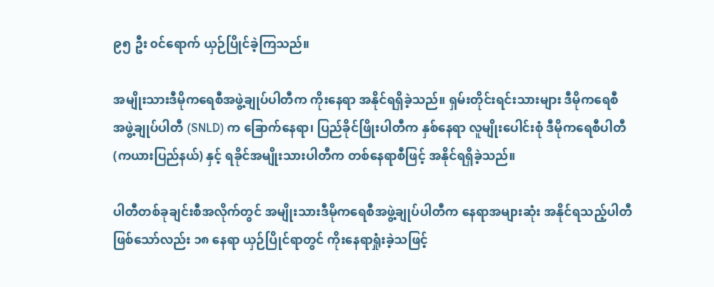၉၅ ဦး ၀င်ရောက် ယှဉ်ပြိုင်ခဲ့ကြသည်။

အမျိုးသားဒီမိုကရေစီအဖွဲ့ချုပ်ပါတီက ကိုးနေရာ အနိုင်ရရှိခဲ့သည်။ ရှမ်းတိုင်းရင်းသားများ ဒီမိုကရေစီ
အဖွဲ့ချုပ်ပါတီ (SNLD) က ခြောက်နေရာ၊ ပြည်ခိုင်ဖြိုးပါတီက နှစ်နေရာ လူမျိုးပေါင်းစုံ ဒီမိုကရေစီပါတီ
(ကယားပြည်နယ်) နှင့် ရခိုင်အမျိုးသားပါတီက တစ်နေရာစီဖြင့် အနိုင်ရရှိခဲ့သည်။

ပါတီတစ်ခုချင်းစီအလိုက်တွင် အမျိုးသားဒီမိုကရေစီအဖွဲ့ချုပ်ပါတီက နေရာအများဆုံး အနိုင်ရသည့်ပါတီ
ဖြစ်သော်လည်း ၁၈ နေရာ ယှဉ်ပြိုင်ရာတွင် ကိုးနေရာရှုံးခဲ့သဖြင့်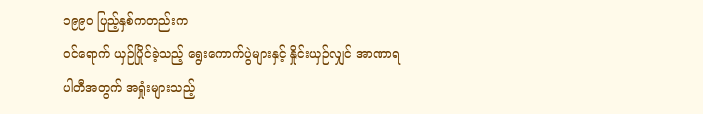၁၉၉၀ ပြည့်နှစ်ကတည်းက
၀င်ရောက် ယှဉ်ပြိုင်ခဲ့သည့် ရွေးကောက်ပွဲများနှင့် နှိုင်းယှဉ်လျှင် အာဏာရပါတီအတွက် အရှုံးများသည့်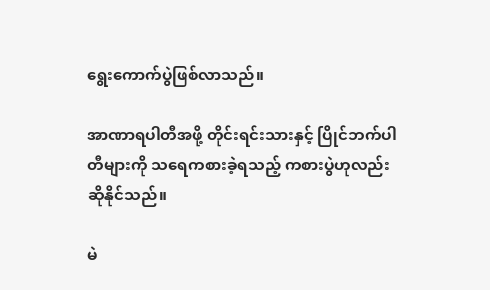ရွေးကောက်ပွဲဖြစ်လာသည်။

အာဏာရပါတီအဖို့ တိုင်းရင်းသားနှင့် ပြိုင်ဘက်ပါတီများကို သရေကစားခဲ့ရသည့် ကစားပွဲဟုလည်း
ဆိုနိုင်သည်။

မဲ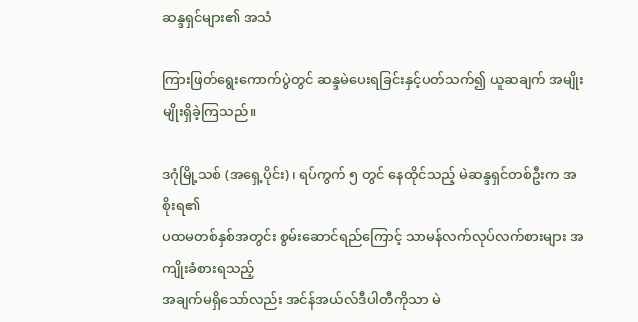ဆန္ဒရှင်များ၏ အသံ

ကြားဖြတ်ရွေးကောက်ပွဲတွင် ဆန္ဒမဲပေးရခြင်းနှင့်ပတ်သက်၍ ယူဆချက် အမျိုးမျိုးရှိခဲ့ကြသည်။

ဒဂုံမြို့သစ် (အရှေ့ပိုင်း)၊ ရပ်ကွက် ၅ တွင် နေထိုင်သည့် မဲဆန္ဒရှင်တစ်ဦးက အစိုးရ၏
ပထမတစ်နှစ်အတွင်း စွမ်းဆောင်ရည်ကြောင့် သာမန်လက်လုပ်လက်စားများ အကျိုးခံစားရသည့်
အချက်မရှိသော်လည်း အင်န်အယ်လ်ဒီပါတီကိုသာ မဲ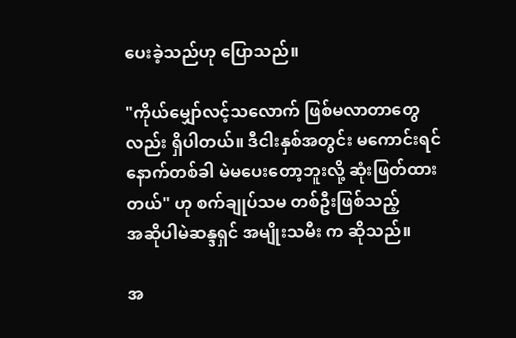ပေးခဲ့သည်ဟု ပြောသည်။

"ကိုယ်မျှော်လင့်သလောက် ဖြစ်မလာတာတွေလည်း ရှိပါတယ်။ ဒီငါးနှစ်အတွင်း မကောင်းရင်
နောက်တစ်ခါ မဲမပေးတော့ဘူးလို့ ဆုံးဖြတ်ထားတယ်" ဟု စက်ချုပ်သမ တစ်ဦးဖြစ်သည့်
အဆိုပါမဲဆန္ဒရှင် အမျိုးသမီး က ဆိုသည်။

အ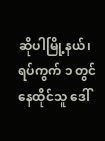ဆိုပါမြို့နယ်၊ ရပ်ကွက် ၁ တွင် နေထိုင်သူ ဒေါ်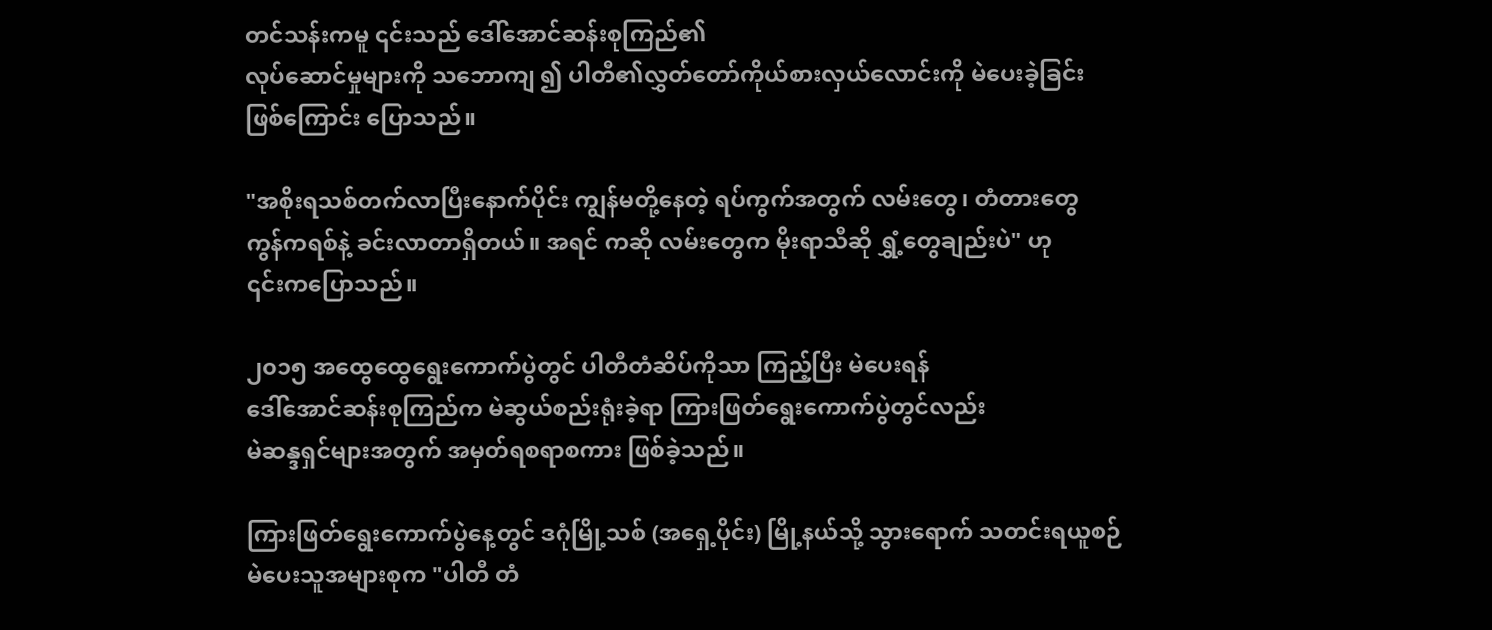တင်သန်းကမူ ၎င်းသည် ဒေါ်အောင်ဆန်းစုကြည်၏
လုပ်ဆောင်မှုများကို သဘောကျ ၍ ပါတီ၏လွှတ်တော်ကိုယ်စားလှယ်လောင်းကို မဲပေးခဲ့ခြင်း
ဖြစ်ကြောင်း ပြောသည်။

"အစိုးရသစ်တက်လာပြီးနောက်ပိုင်း ကျွန်မတို့နေတဲ့ ရပ်ကွက်အတွက် လမ်းတွေ၊ တံတားတွေ
ကွန်ကရစ်နဲ့ ခင်းလာတာရှိတယ်။ အရင် ကဆို လမ်းတွေက မိုးရာသီဆို ရွှံ့တွေချည်းပဲ" ဟု
၎င်းကပြောသည်။

၂၀၁၅ အထွေထွေရွေးကောက်ပွဲတွင် ပါတီတံဆိပ်ကိုသာ ကြည့်ပြီး မဲပေးရန်
ဒေါ်အောင်ဆန်းစုကြည်က မဲဆွယ်စည်းရုံးခဲ့ရာ ကြားဖြတ်ရွေးကောက်ပွဲတွင်လည်း
မဲဆန္ဒရှင်များအတွက် အမှတ်ရစရာစကား ဖြစ်ခဲ့သည်။

ကြားဖြတ်ရွေးကောက်ပွဲနေ့တွင် ဒဂုံမြို့သစ် (အရှေ့ပိုင်း) မြို့နယ်သို့ သွားရောက် သတင်းရယူစဉ်
မဲပေးသူအများစုက "ပါတီ တံ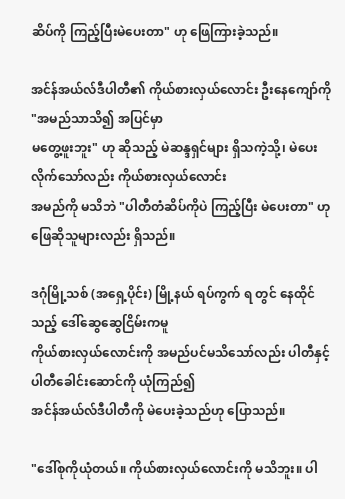ဆိပ်ကို ကြည့်ပြီးမဲပေးတာ" ဟု ဖြေကြားခဲ့သည်။

အင်န်အယ်လ်ဒီပါတီ၏ ကိုယ်စားလှယ်လောင်း ဦးနေကျော်ကို "အမည်သာသိ၍ အပြင်မှာ
မတွေ့ဖူးဘူး" ဟု ဆိုသည့် မဲဆန္ဒရှင်များ ရှိသကဲ့သို့၊ မဲပေးလိုက်သော်လည်း ကိုယ်စားလှယ်လောင်း
အမည်ကို မသိဘဲ "ပါတီတံဆိပ်ကိုပဲ ကြည့်ပြီး မဲပေးတာ" ဟု ဖြေဆိုသူများလည်း ရှိသည်။

ဒဂုံမြို့သစ် (အရှေ့ပိုင်း) မြို့နယ် ရပ်ကွက် ရ တွင် နေထိုင်သည့် ဒေါ်ဆွေဆွေငြိမ်းကမူ
ကိုယ်စားလှယ်လောင်းကို အမည်ပင်မသိသော်လည်း ပါတီနှင့် ပါတီခေါင်းဆောင်ကို ယုံကြည်၍
အင်န်အယ်လ်ဒီပါတီကို မဲပေးခဲ့သည်ဟု ပြောသည်။

"ဒေါ်စုကိုယုံတယ်။ ကိုယ်စားလှယ်လောင်းကို မသိဘူး။ ပါ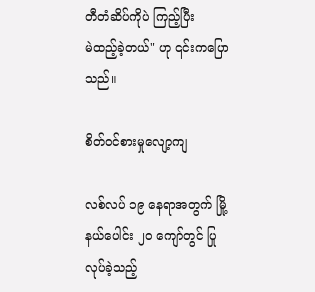တီတံဆိပ်ကိုပဲ ကြည့်ပြီး
မဲထည့်ခဲ့တယ်" ဟု ၎င်းကပြောသည်။

စိတ်ဝင်စားမှုလျော့ကျ

လစ်လပ် ၁၉ နေရာအတွက် မြို့နယ်ပေါင်း ၂၀ ကျော်တွင် ပြုလုပ်ခဲ့သည့်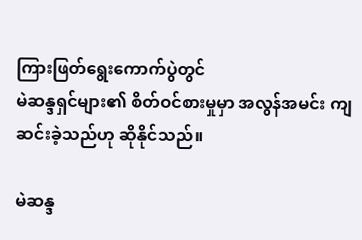ကြားဖြတ်ရွေးကောက်ပွဲတွင်
မဲဆန္ဒရှင်များ၏ စိတ်ဝင်စားမှုမှာ အလွန်အမင်း ကျဆင်းခဲ့သည်ဟု ဆိုနိုင်သည်။

မဲဆန္ဒ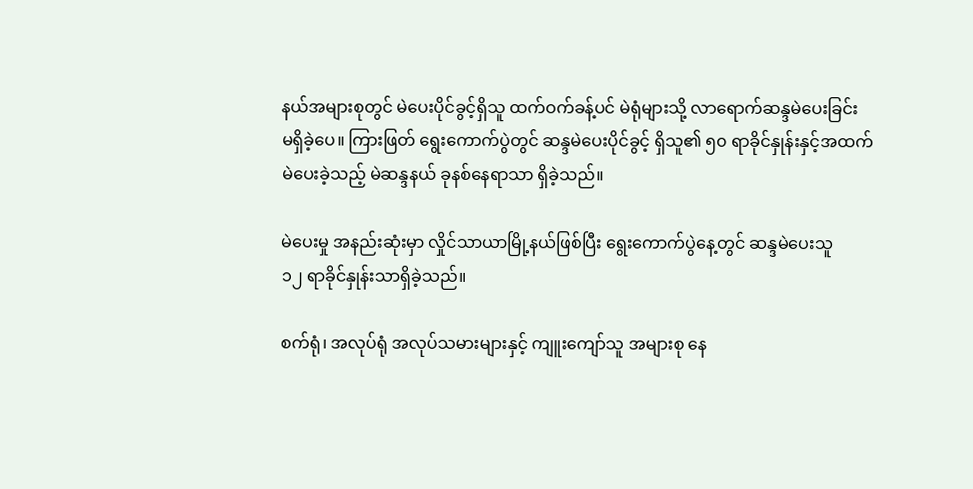နယ်အများစုတွင် မဲပေးပိုင်ခွင့်ရှိသူ ထက်ဝက်ခန့်ပင် မဲရုံများသို့ လာရောက်ဆန္ဒမဲပေးခြင်း
မရှိခဲ့ပေ။ ကြားဖြတ် ရွေးကောက်ပွဲတွင် ဆန္ဒမဲပေးပိုင်ခွင့် ရှိသူ၏ ၅၀ ရာခိုင်နှုန်းနှင့်အထက်
မဲပေးခဲ့သည့် မဲဆန္ဒနယ် ခုနစ်နေရာသာ ရှိခဲ့သည်။

မဲပေးမှု အနည်းဆုံးမှာ လှိုင်သာယာမြို့နယ်ဖြစ်ပြီး ရွေးကောက်ပွဲနေ့တွင် ဆန္ဒမဲပေးသူ
၁၂ ရာခိုင်နှုန်းသာရှိခဲ့သည်။

စက်ရုံ၊ အလုပ်ရုံ အလုပ်သမားများနှင့် ကျူးကျော်သူ အများစု နေ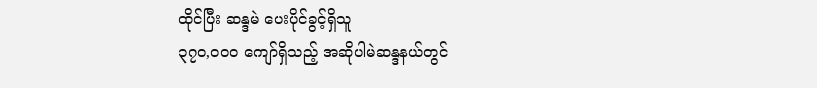ထိုင်ပြီး ဆန္ဒမဲ ပေးပိုင်ခွင့်ရှိသူ
၃၇၀,၀၀၀ ကျော်ရှိသည့် အဆိုပါမဲဆန္ဒနယ်တွင်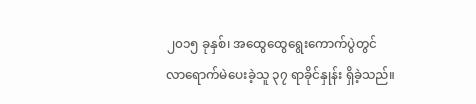၂၀၁၅ ခုနှစ်၊ အထွေထွေရွေးကောက်ပွဲတွင်
လာရောက်မဲပေးခဲ့သူ ၃၇ ရာခိုင်နှုန်း ရှိခဲ့သည်။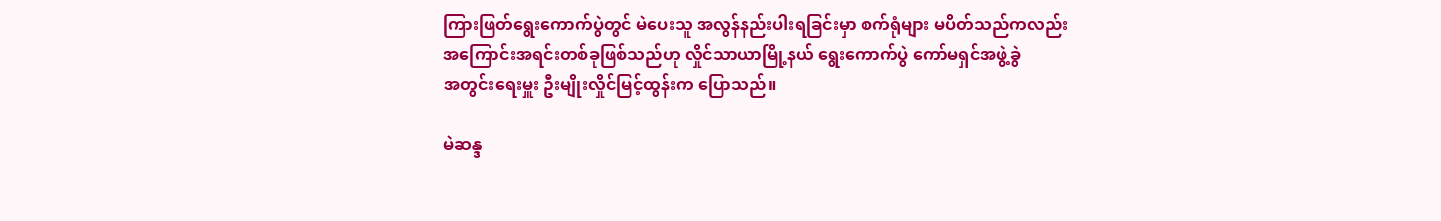ကြားဖြတ်ရွေးကောက်ပွဲတွင် မဲပေးသူ အလွန်နည်းပါးရခြင်းမှာ စက်ရုံများ မပိတ်သည်ကလည်း
အကြောင်းအရင်းတစ်ခုဖြစ်သည်ဟု လှိုင်သာယာမြို့နယ် ရွေးကောက်ပွဲ ကော်မရှင်အဖွဲ့ခွဲ
အတွင်းရေးမှူး ဦးမျိုးလှိုင်မြင့်ထွန်းက ပြောသည်။

မဲဆန္ဒ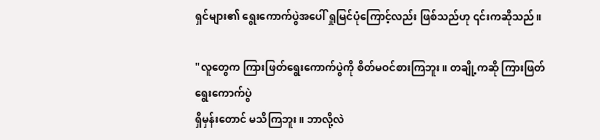ရှင်များ၏ ရွေးကောက်ပွဲအပေါ် ရှုမြင်ပုံကြောင့်လည်း ဖြစ်သည်ဟု ၎င်းကဆိုသည်။

"လူတွေက ကြားဖြတ်ရွေးကောက်ပွဲကို စိတ်မဝင်စားကြဘူး။ တချို့ကဆို ကြားဖြတ်ရွေးကောက်ပွဲ
ရှိမှန်းတောင် မသိကြဘူး။ ဘာလို့လဲ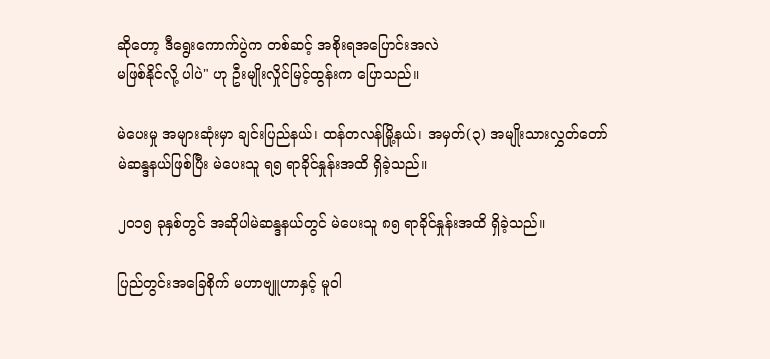ဆိုတော့ ဒီရွေးကောက်ပွဲက တစ်ဆင့် အစိုးရအပြောင်းအလဲ
မဖြစ်နိုင်လို့ ပါပဲ" ဟု ဦးမျိုးလှိုင်မြင့်ထွန်းက ပြောသည်။

မဲပေးမှု အများဆုံးမှာ ချင်းပြည်နယ်၊ ထန်တလန်မြို့နယ်၊ အမှတ်(၃) အမျိုးသားလွှတ်တော်
မဲဆန္ဒနယ်ဖြစ်ပြီး မဲပေးသူ ရ၅ ရာခိုင်နှုန်းအထိ ရှိခဲ့သည်။

၂၀၁၅ ခုနှစ်တွင် အဆိုပါမဲဆန္ဒနယ်တွင် မဲပေးသူ ၈၅ ရာခိုင်နှုန်းအထိ ရှိခဲ့သည်။

ပြည်တွင်းအခြေစိုက် မဟာဗျူဟာနှင့် မူဝါ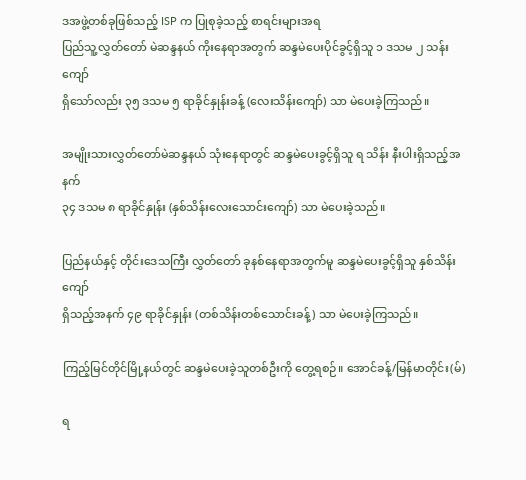ဒအဖွဲ့တစ်ခုဖြစ်သည့် ISP က ပြုစုခဲ့သည့် စာရင်းများအရ
ပြည်သူ့လွှတ်တော် မဲဆန္ဒနယ် ကိုးနေရာအတွက် ဆန္ဒမဲပေးပိုင်ခွင့်ရှိသူ ၁ ဒသမ ၂ သန်းကျော်
ရှိသော်လည်း ၃၅ ဒသမ ၅ ရာခိုင်နှုန်းခန့် (လေးသိန်းကျော်) သာ မဲပေးခဲ့ကြသည်။

အမျိုးသားလွှတ်တော်မဲဆန္ဒနယ် သုံးနေရာတွင် ဆန္ဒမဲပေးခွင့်ရှိသူ ရ သိန်း နီးပါးရှိသည့်အနက်
၃၄ ဒသမ ၈ ရာခိုင်နှုန်း (နှစ်သိန်းလေးသောင်းကျော်) သာ မဲပေးခဲ့သည်။

ပြည်နယ်နှင့် တိုင်းဒေသကြီး လွှတ်တော် ခုနစ်နေရာအတွက်မူ ဆန္ဒမဲပေးခွင့်ရှိသူ နှစ်သိန်းကျော်
ရှိသည့်အနက် ၄၉ ရာခိုင်နှုန်း (တစ်သိန်းတစ်သောင်းခန့်) သာ မဲပေးခဲ့ကြသည်။

ကြည့်မြင်တိုင်မြို့နယ်တွင် ဆန္ဒမဲပေးခဲ့သူတစ်ဦးကို တွေ့ရစဉ်။ အောင်ခန့်/မြန်မာတိုင်း(မ်)

ရ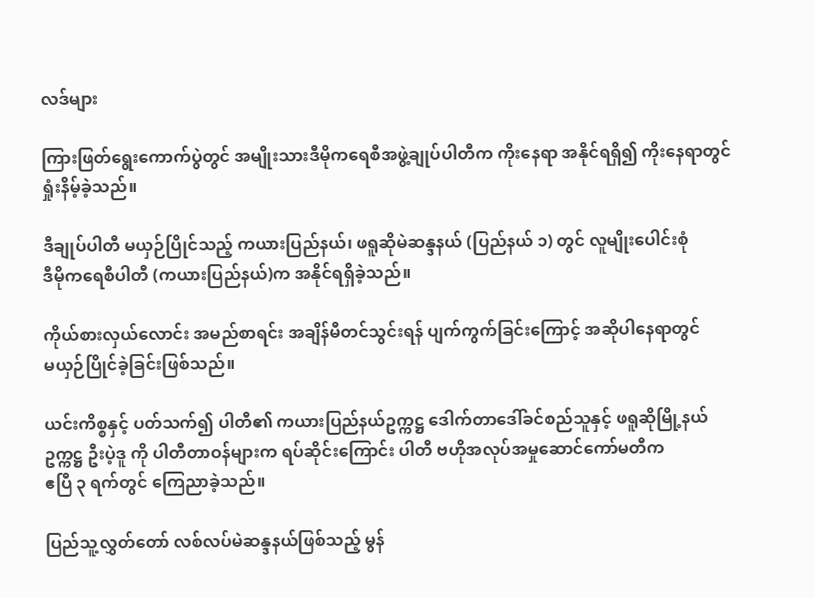လဒ်များ

ကြားဖြတ်ရွေးကောက်ပွဲတွင် အမျိုးသားဒီမိုကရေစီအဖွဲ့ချုပ်ပါတီက ကိုးနေရာ အနိုင်ရရှိ၍ ကိုးနေရာတွင်
ရှုံးနိမ့်ခဲ့သည်။

ဒီချုပ်ပါတီ မယှဉ်ပြိုင်သည့် ကယားပြည်နယ်၊ ဖရူဆိုမဲဆန္ဒနယ် (ပြည်နယ် ၁) တွင် လူမျိုးပေါင်းစုံ
ဒီမိုကရေစီပါတီ (ကယားပြည်နယ်)က အနိုင်ရရှိခဲ့သည်။

ကိုယ်စားလှယ်လောင်း အမည်စာရင်း အချိန်မီတင်သွင်းရန် ပျက်ကွက်ခြင်းကြောင့် အဆိုပါနေရာတွင်
မယှဉ်ပြိုင်ခဲ့ခြင်းဖြစ်သည်။

ယင်းကိစ္စနှင့် ပတ်သက်၍ ပါတီ၏ ကယားပြည်နယ်ဥက္ကဋ္ဌ ဒေါက်တာဒေါ်ခင်စည်သူနှင့် ဖရူဆိုမြို့နယ်
ဥက္ကဋ္ဌ ဦးပဲ့ဒူ ကို ပါတီတာဝန်များက ရပ်ဆိုင်းကြောင်း ပါတီ ဗဟိုအလုပ်အမှုဆောင်ကော်မတီက
ဧပြီ ၃ ရက်တွင် ကြေညာခဲ့သည်။

ပြည်သူ့လွှတ်တော် လစ်လပ်မဲဆန္ဒနယ်ဖြစ်သည့် မွန်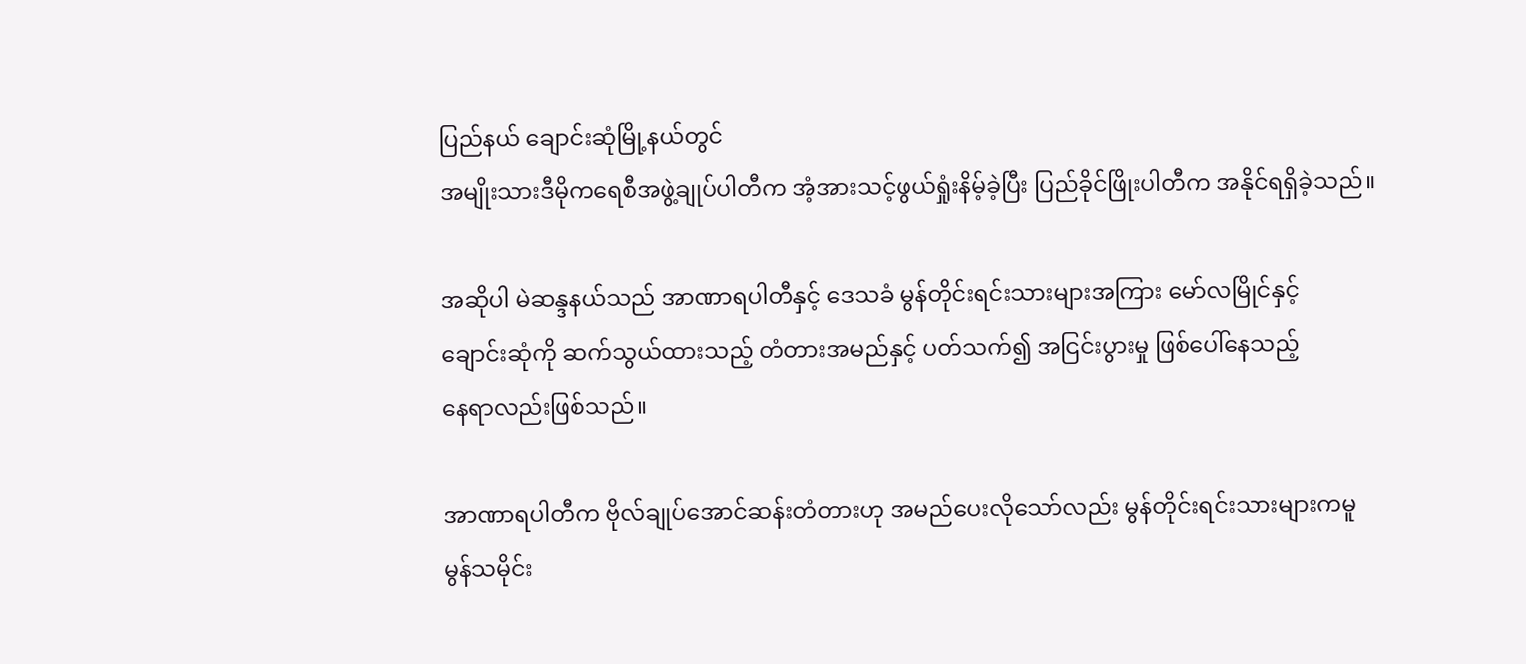ပြည်နယ် ချောင်းဆုံမြို့နယ်တွင်
အမျိုးသားဒီမိုကရေစီအဖွဲ့ချုပ်ပါတီက အံ့အားသင့်ဖွယ်ရှုံးနိမ့်ခဲ့ပြီး ပြည်ခိုင်ဖြိုးပါတီက အနိုင်ရရှိခဲ့သည်။

အဆိုပါ မဲဆန္ဒနယ်သည် အာဏာရပါတီနှင့် ဒေသခံ မွန်တိုင်းရင်းသားများအကြား မော်လမြိုင်နှင့်
ချောင်းဆုံကို ဆက်သွယ်ထားသည့် တံတားအမည်နှင့် ပတ်သက်၍ အငြင်းပွားမှု ဖြစ်ပေါ်နေသည့်
နေရာလည်းဖြစ်သည်။

အာဏာရပါတီက ဗိုလ်ချုပ်အောင်ဆန်းတံတားဟု အမည်ပေးလိုသော်လည်း မွန်တိုင်းရင်းသားများကမူ
မွန်သမိုင်း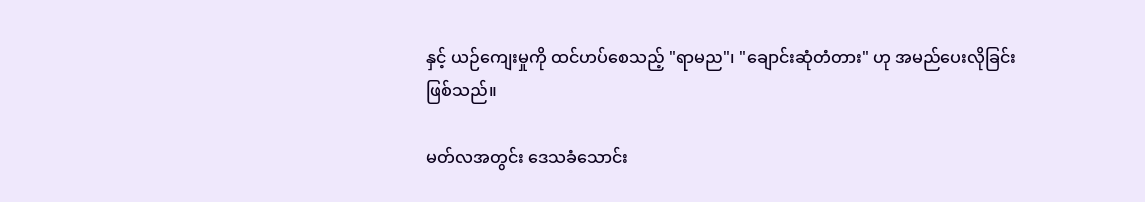နှင့် ယဉ်ကျေးမှုကို ထင်ဟပ်စေသည့် "ရာမည"၊ "ချောင်းဆုံတံတား" ဟု အမည်ပေးလိုခြင်း
ဖြစ်သည်။

မတ်လအတွင်း ဒေသခံသောင်း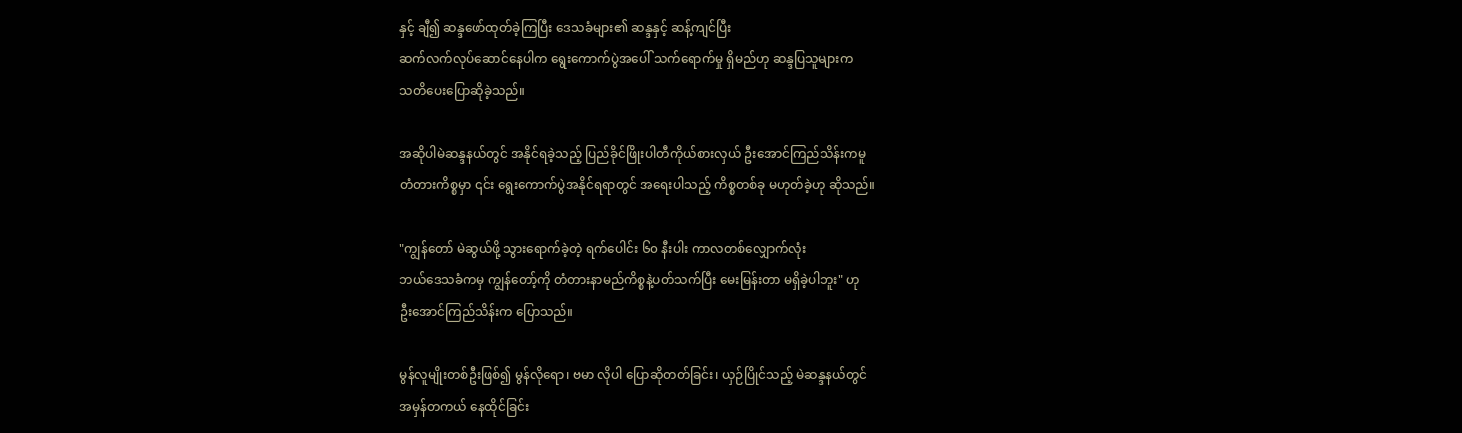နှင့် ချီ၍ ဆန္ဒဖော်ထုတ်ခဲ့ကြပြီး ဒေသခံများ၏ ဆန္ဒနှင့် ဆန့်ကျင်ပြီး
ဆက်လက်လုပ်ဆောင်နေပါက ရွေးကောက်ပွဲအပေါ် သက်ရောက်မှု ရှိမည်ဟု ဆန္ဒပြသူများက
သတိပေးပြောဆိုခဲ့သည်။

အဆိုပါမဲဆန္ဒနယ်တွင် အနိုင်ရခဲ့သည့် ပြည်ခိုင်ဖြိုးပါတီကိုယ်စားလှယ် ဦးအောင်ကြည်သိန်းကမူ
တံတားကိစ္စမှာ ၎င်း ရွေးကောက်ပွဲအနိုင်ရရာတွင် အရေးပါသည့် ကိစ္စတစ်ခု မဟုတ်ခဲ့ဟု ဆိုသည်။

"ကျွန်တော် မဲဆွယ်ဖို့ သွားရောက်ခဲ့တဲ့ ရက်ပေါင်း ၆၀ နီးပါး ကာလတစ်လျှောက်လုံး
ဘယ်ဒေသခံကမှ ကျွန်တော့်ကို တံတားနာမည်ကိစ္စနဲ့ပတ်သက်ပြီး မေးမြန်းတာ မရှိခဲ့ပါဘူး" ဟု
ဦးအောင်ကြည်သိန်းက ပြောသည်။

မွန်လူမျိုးတစ်ဦးဖြစ်၍ မွန်လိုရော၊ ဗမာ လိုပါ ပြောဆိုတတ်ခြင်း၊ ယှဉ်ပြိုင်သည့် မဲဆန္ဒနယ်တွင်
အမှန်တကယ် နေထိုင်ခြင်း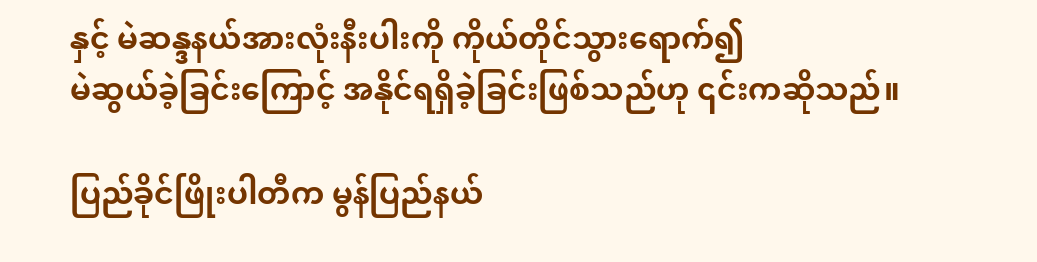နှင့် မဲဆန္ဒနယ်အားလုံးနီးပါးကို ကိုယ်တိုင်သွားရောက်၍
မဲဆွယ်ခဲ့ခြင်းကြောင့် အနိုင်ရရှိခဲ့ခြင်းဖြစ်သည်ဟု ၎င်းကဆိုသည်။

ပြည်ခိုင်ဖြိုးပါတီက မွန်ပြည်နယ်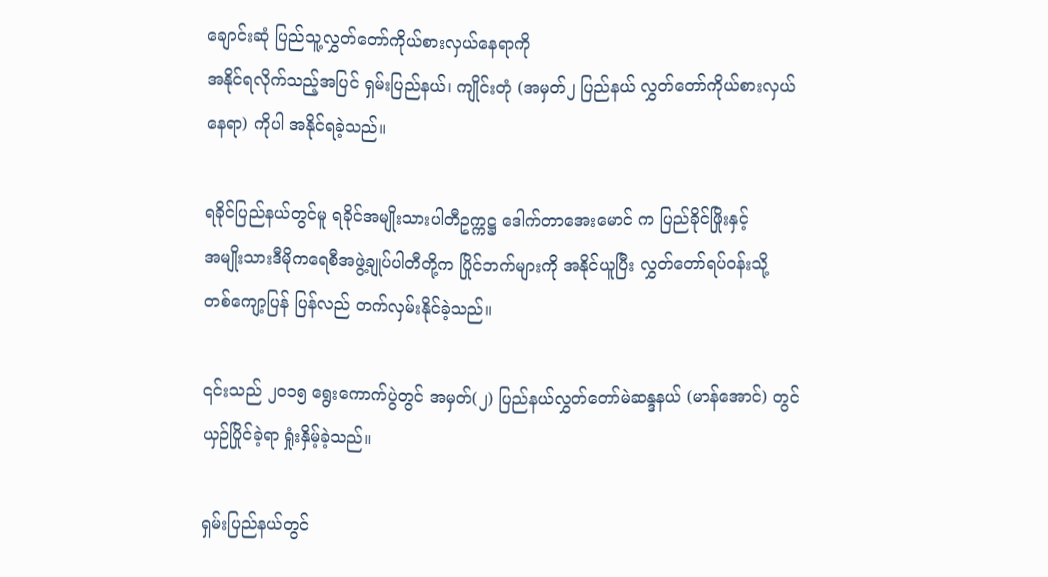ချောင်းဆုံ ပြည်သူ့လွှတ်တော်ကိုယ်စားလှယ်နေရာကို
အနိုင်ရလိုက်သည့်အပြင် ရှမ်းပြည်နယ်၊ ကျိုင်းတုံ (အမှတ်၂ ပြည်နယ် လွှတ်တော်ကိုယ်စားလှယ်
နေရာ) ကိုပါ အနိုင်ရခဲ့သည်။

ရခိုင်ပြည်နယ်တွင်မူ ရခိုင်အမျိုးသားပါတီဥက္ကဋ္ဌ ဒေါက်တာအေးမောင် က ပြည်ခိုင်ဖြိုးနှင့်
အမျိုးသားဒီမိုကရေစီအဖွဲ့ချုပ်ပါတီတို့က ပြိုင်ဘက်များကို အနိုင်ယူပြီး လွှတ်တော်ရပ်ဝန်းသို့
တစ်ကျော့ပြန် ပြန်လည် တက်လှမ်းနိုင်ခဲ့သည်။

၎င်းသည် ၂၀၁၅ ရွေးကောက်ပွဲတွင် အမှတ်(၂) ပြည်နယ်လွှတ်တော်မဲဆန္ဒနယ် (မာန်အောင်) တွင်
ယှဉ်ပြိုင်ခဲ့ရာ ရှုံးနှိမ့်ခဲ့သည်။

ရှမ်းပြည်နယ်တွင်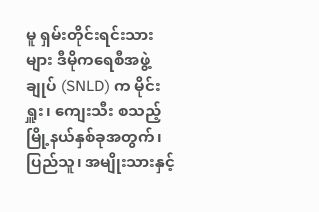မူ ရှမ်းတိုင်းရင်းသားများ ဒီမိုကရေစီအဖွဲ့ချုပ် (SNLD) က မိုင်းရှူး၊ ကျေးသီး စသည့်
မြို့နယ်နှစ်ခုအတွက်၊ ပြည်သူ၊ အမျိုးသားနှင့်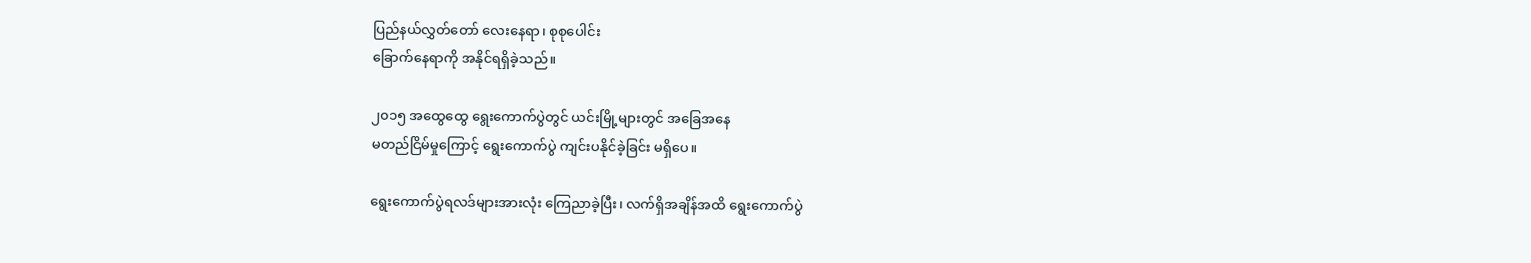ပြည်နယ်လွှတ်တော် လေးနေရာ၊ စုစုပေါင်း
ခြောက်နေရာကို အနိုင်ရရှိခဲ့သည်။

၂၀၁၅ အထွေထွေ ရွေးကောက်ပွဲတွင် ယင်းမြို့များတွင် အခြေအနေ
မတည်ငြိမ်မှုကြောင့် ရွေးကောက်ပွဲ ကျင်းပနိုင်ခဲ့ခြင်း မရှိပေ။

ရွေးကောက်ပွဲရလဒ်များအားလုံး ကြေညာခဲ့ပြီး၊ လက်ရှိအချိန်အထိ ရွေးကောက်ပွဲ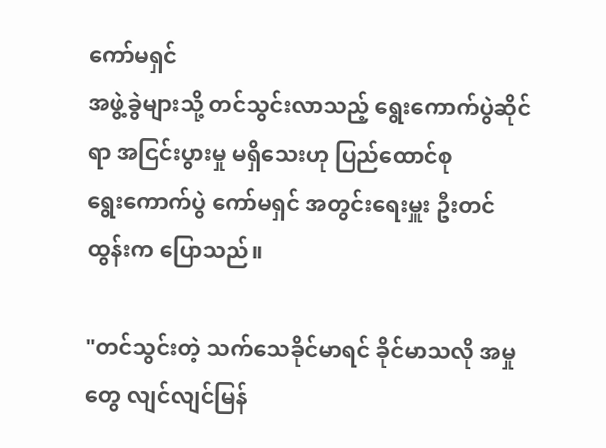ကော်မရှင်
အဖွဲ့ခွဲများသို့ တင်သွင်းလာသည့် ရွေးကောက်ပွဲဆိုင်ရာ အငြင်းပွားမှု မရှိသေးဟု ပြည်ထောင်စု
ရွေးကောက်ပွဲ ကော်မရှင် အတွင်းရေးမှူး ဦးတင်ထွန်းက ပြောသည်။

"တင်သွင်းတဲ့ သက်သေခိုင်မာရင် ခိုင်မာသလို အမှုတွေ လျင်လျင်မြန်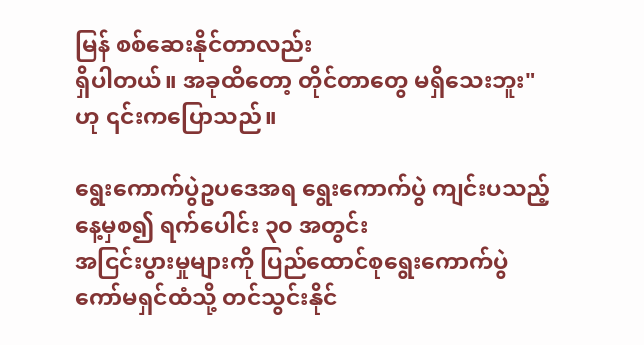မြန် စစ်ဆေးနိုင်တာလည်း
ရှိပါတယ်။ အခုထိတော့ တိုင်တာတွေ မရှိသေးဘူး" ဟု ၎င်းကပြောသည်။

ရွေးကောက်ပွဲဥပဒေအရ ရွေးကောက်ပွဲ ကျင်းပသည့် နေ့မှစ၍ ရက်ပေါင်း ၃၀ အတွင်း
အငြင်းပွားမှုများကို ပြည်ထောင်စုရွေးကောက်ပွဲ ကော်မရှင်ထံသို့ တင်သွင်းနိုင်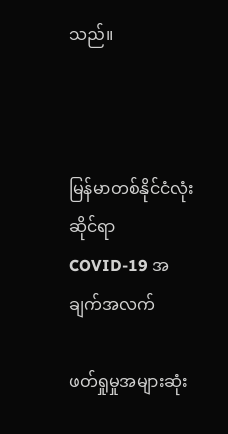သည်။



မြန်မာတစ်နိုင်ငံလုံးဆိုင်ရာ COVID-19 အချက်အလက်

ဖတ်ရှုမှုအများဆုံး